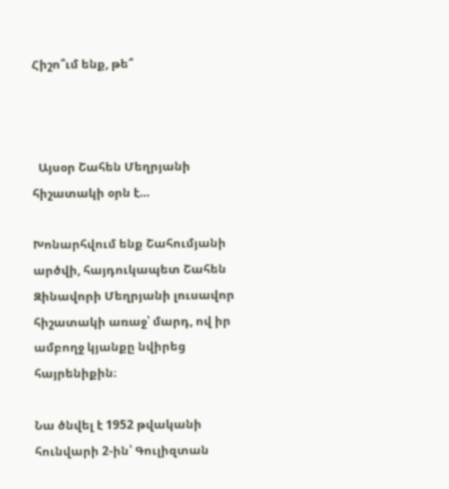Հիշո՞ւմ ենք, թե՞



  Այսօր Շահեն Մեղրյանի հիշատակի օրն է…

Խոնարհվում ենք Շահումյանի արծվի, հայդուկապետ Շահեն Զինավորի Մեղրյանի լուսավոր հիշատակի առաջ՝ մարդ, ով իր ամբողջ կյանքը նվիրեց հայրենիքին։

Նա ծնվել է 1952 թվականի հունվարի 2-ին՝ Գուլիզտան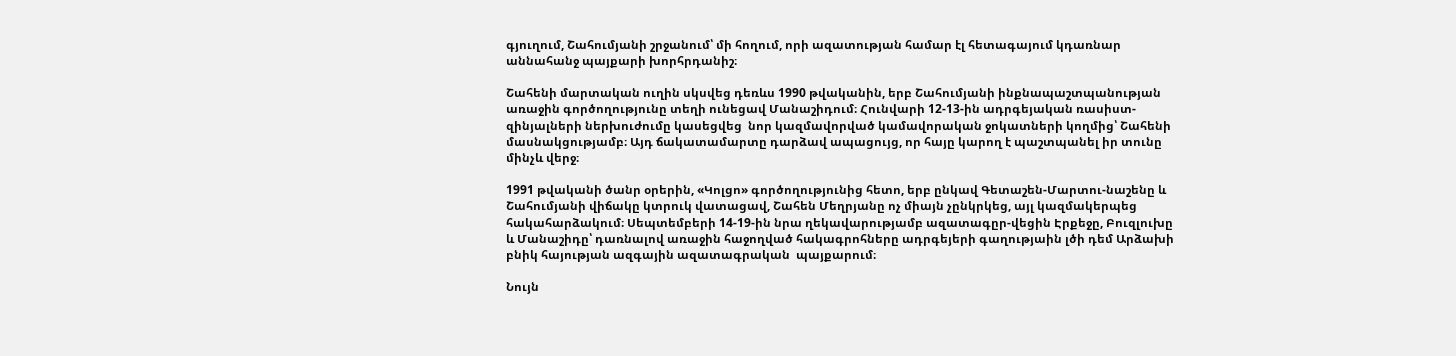գյուղում, Շահումյանի շրջանում՝ մի հողում, որի ազատության համար էլ հետագայում կդառնար աննահանջ պայքարի խորհրդանիշ։

Շահենի մարտական ուղին սկսվեց դեռևս 1990 թվականին, երբ Շահումյանի ինքնապաշտպանության առաջին գործողությունը տեղի ունեցավ Մանաշիդում։ Հունվարի 12-13-ին ադրգեյական ռասիստ-զինյալների ներխուժումը կասեցվեց  նոր կազմավորված կամավորական ջոկատների կողմից՝ Շահենի մասնակցությամբ։ Այդ ճակատամարտը դարձավ ապացույց, որ հայը կարող է պաշտպանել իր տունը մինչև վերջ։

1991 թվականի ծանր օրերին, «Կոլցո» գործողությունից հետո, երբ ընկավ Գետաշեն-Մարտու-նաշենը և Շահումյանի վիճակը կտրուկ վատացավ, Շահեն Մեղրյանը ոչ միայն չընկրկեց, այլ կազմակերպեց հակահարձակում։ Սեպտեմբերի 14-19-ին նրա ղեկավարությամբ ազատագըր-վեցին Էրքեջը, Բուզլուխը և Մանաշիդը՝ դառնալով առաջին հաջողված հակագրոհները ադրգեյերի գաղությաին լծի դեմ Արձախի բնիկ հայության ազգային ազատագրական  պայքարում։

Նույն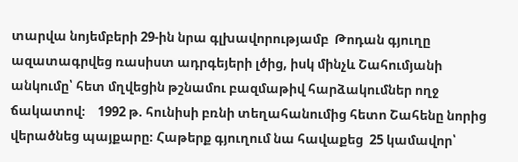տարվա նոյեմբերի 29-ին նրա գլխավորությամբ  Թոդան գյուղը ազատագրվեց ռասիստ ադրգեյերի լծից, իսկ մինչև Շահումյանի անկումը՝ հետ մղվեցին թշնամու բազմաթիվ հարձակումներ ողջ ճակատով։    1992 թ. հունիսի բռնի տեղահանումից հետո Շահենը նորից վերածնեց պայքարը։ Հաթերք գյուղում նա հավաքեց  25 կամավոր՝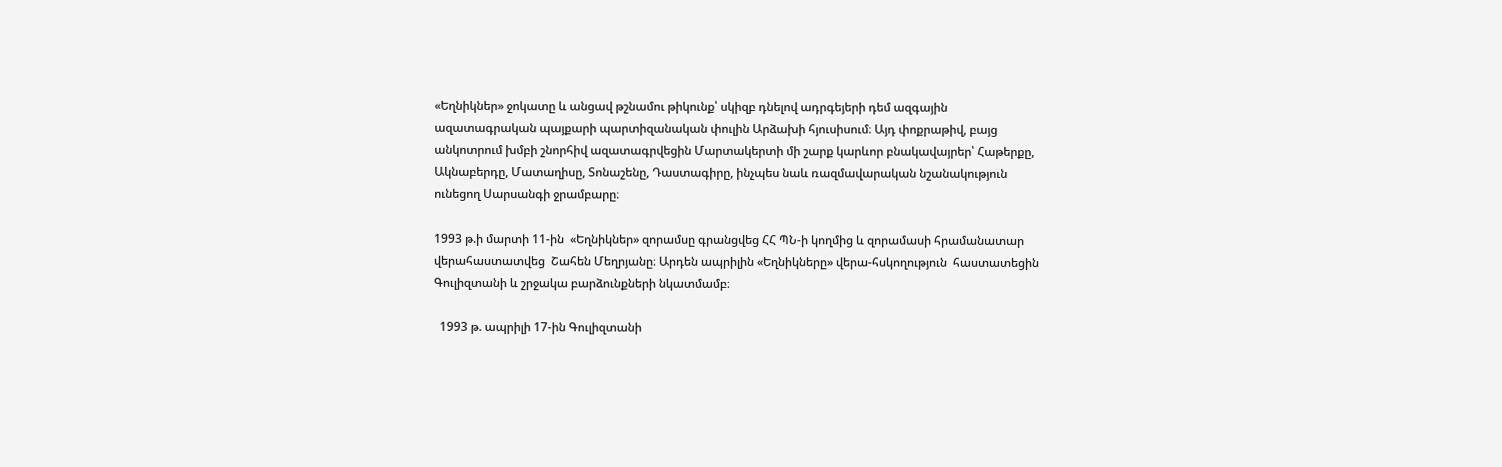«Եղնիկներ» ջոկատը և անցավ թշնամու թիկունք՝ սկիզբ դնելով ադրգեյերի դեմ ազգային ազատագրական պայքարի պարտիզանական փուլին Արձախի հյուսիսում։ Այդ փոքրաթիվ, բայց անկոտրում խմբի շնորհիվ ազատագրվեցին Մարտակերտի մի շարք կարևոր բնակավայրեր՝ Հաթերքը, Ակնաբերդը, Մատաղիսը, Տոնաշենը, Դաստագիրը, ինչպես նաև ռազմավարական նշանակություն ունեցող Սարսանգի ջրամբարը։

1993 թ.ի մարտի 11-ին  «Եղնիկներ» զորամսը գրանցվեց ՀՀ ՊՆ-ի կողմից և զորամասի հրամանատար վերահաստատվեց  Շահեն Մեղրյանը։ Արդեն ապրիլին «Եղնիկները» վերա-հսկողություն  հաստատեցին Գուլիզտանի և շրջակա բարձունքների նկատմամբ։

  1993 թ. ապրիլի 17-ին Գուլիզտանի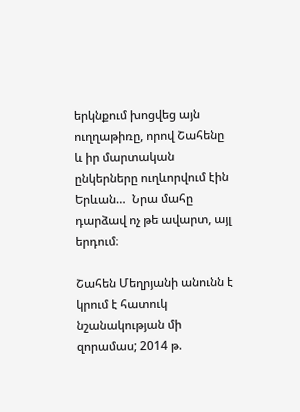երկնքում խոցվեց այն ուղղաթիռը, որով Շահենը և իր մարտական ընկերները ուղևորվում էին Երևան…  Նրա մահը դարձավ ոչ թե ավարտ, այլ երդում։

Շահեն Մեղրյանի անունն է կրում է հատուկ նշանակության մի զորամաս; 2014 թ.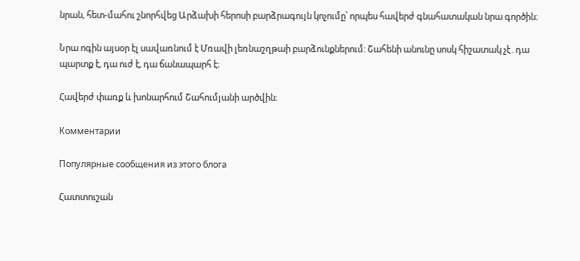նրան, հետ-մահու շնորհվեց Արձախի հերոսի բարձրագույն կոչումը՝ որպես հավերժ գնահատական նրա գործին։

Նրա ոգին այսօր էլ սավառնում է Մռավի լեռնաշղթաի բարձունքներում: Շահենի անունը սոսկ հիշատակ չէ․դա պարտք է, դա ուժ է, դա ճանապարհ է։

Հավերժ փառք և խոնարհում Շահումյանի արծվին։

Комментарии

Популярные сообщения из этого блога

Հատտուշան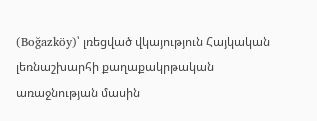(Boğazköy)՝ լռեցված վկայություն Հայկական լեռնաշխարհի քաղաքակրթական առաջնության մասին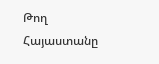Թող Հայաստանը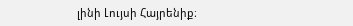լինի Լույսի Հայրենիք։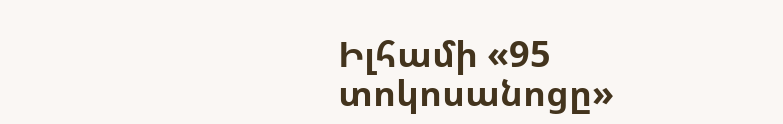Իլհամի «95 տոկոսանոցը»